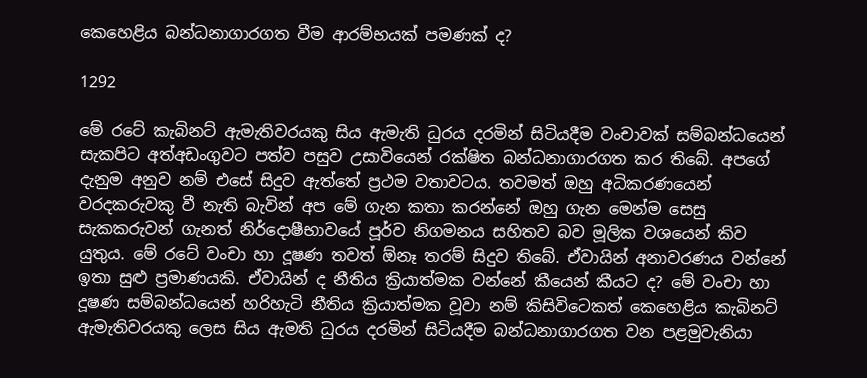කෙහෙළිය බන්ධනාගාරගත වීම ආරම්භයක් පමණක් ද?

1292

මේ රටේ කැබිනට් ඇමැතිවරයකු සිය ඇමැති ධුරය දරමින් සිටියදීම වංචාවක් සම්බන්ධයෙන් සැකපිට අත්අඩංගුවට පත්ව පසුව උසාවියෙන් රක්ෂිත බන්ධනාගාරගත කර තිබේ. අපගේ දැනුම අනුව නම් එසේ සිදුව ඇත්තේ ප්‍රථම වතාවටය. තවමත් ඔහු අධිකරණයෙන් වරදකරුවකු වී නැති බැවින් අප මේ ගැන කතා කරන්නේ ඔහු ගැන මෙන්ම සෙසු සැකකරුවන් ගැනත් නිර්දොෂීභාවයේ පූර්ව නිගමනය සහිතව බව මූලික වශයෙන් කිව යුතුය. මේ රටේ වංචා හා දූෂණ තවත් ඕනෑ තරම් සිදුව තිබේ. ඒවායින් අනාවරණය වන්නේ ඉතා සුළු ප්‍රමාණයකි. ඒවායින් ද නීතිය ක්‍රියාත්මක වන්නේ කීයෙන් කීයට ද? මේ වංචා හා දූෂණ සම්බන්ධයෙන් හරිහැටි නීතිය ක්‍රියාත්මක වූවා නම් කිසිවිටෙකත් කෙහෙළිය කැබිනට් ඇමැතිවරයකු ලෙස සිය ඇමති ධුරය දරමින් සිටියදීම බන්ධනාගාරගත වන පළමුවැනියා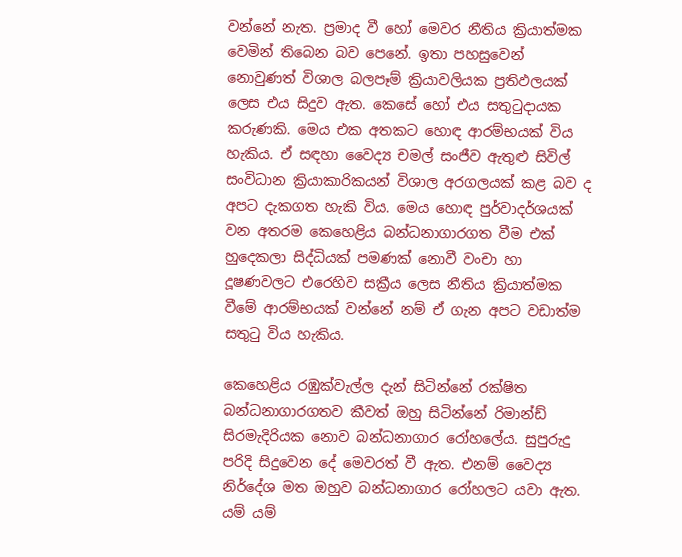වන්නේ නැත. ප්‍රමාද වී හෝ මෙවර නීතිය ක්‍රියාත්මක වෙමින් තිබෙන බව පෙනේ. ඉතා පහසුවෙන් නොවුණත් විශාල බලපෑම් ක්‍රියාවලියක ප්‍රතිඵලයක් ලෙස එය සිදුව ඇත. කෙසේ හෝ එය සතුටුදායක කරුණකි. මෙය එක අතකට හොඳ ආරම්භයක් විය හැකිය. ඒ සඳහා වෛද්‍ය චමල් සංජීව ඇතුළු සිවිල් සංවිධාන ක්‍රියාකාරිකයන් විශාල අරගලයක් කළ බව ද අපට දැකගත හැකි විය. මෙය හොඳ පුර්වාදර්ශයක් වන අතරම කෙහෙළිය බන්ධනාගාරගත වීම එක් හුදෙකලා සිද්ධියක් පමණක් නොවී වංචා හා දූෂණවලට එරෙහිව සක්‍රීය ලෙස නීතිය ක්‍රියාත්මක වීමේ ආරම්භයක් වන්නේ නම් ඒ ගැන අපට වඩාත්ම සතුටු විය හැකිය.

කෙහෙළිය රඹුක්වැල්ල දැන් සිටින්නේ රක්ෂිත බන්ධනාගාරගතව කීවත් ඔහු සිටින්නේ රිමාන්ඩ් සිරමැදිරියක නොව බන්ධනාගාර රෝහලේය. සුපුරුදු පරිදි සිදුවෙන දේ මෙවරත් වී ඇත. එනම් වෛද්‍ය නිර්දේශ මත ඔහුව බන්ධනාගාර රෝහලට යවා ඇත. යම් යම්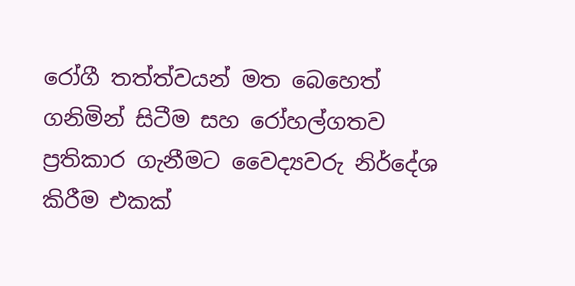රෝගී තත්ත්වයන් මත බෙහෙත් ගනිමින් සිටීම සහ රෝහල්ගතව ප්‍රතිකාර ගැනීමට වෛද්‍යවරු නිර්දේශ කිරීම එකක්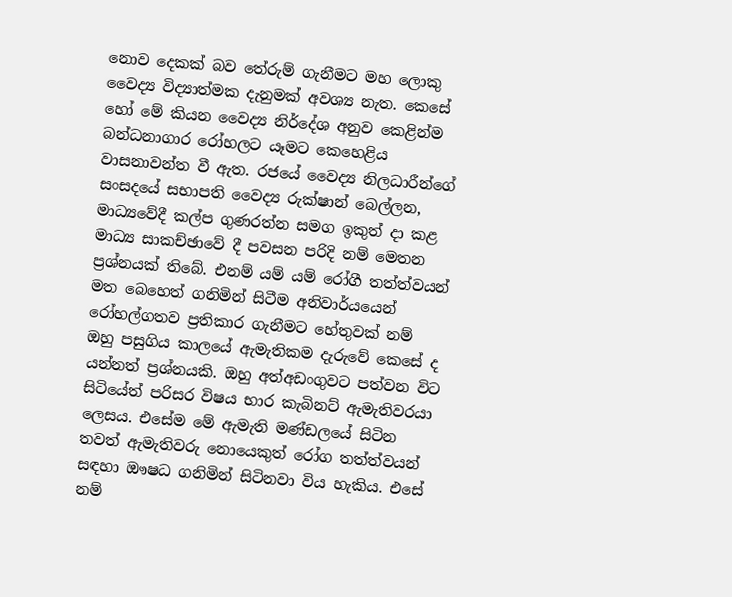නොව දෙකක් බව තේරුම් ගැනීමට මහ ලොකු වෛද්‍ය විද්‍යාත්මක දැනුමක් අවශ්‍ය නැත. කෙසේ හෝ මේ කියන වෛද්‍ය නිර්දේශ අනුව කෙළින්ම බන්ධනාගාර රෝහලට යෑමට කෙහෙළිය වාසනාවන්ත වී ඇත. රජයේ වෛද්‍ය නිලධාරීන්ගේ සංසදයේ සභාපති වෛද්‍ය රුක්ෂාන් බෙල්ලන, මාධ්‍යවේදී කල්ප ගුණරත්න සමග ඉකුත් දා කළ මාධ්‍ය සාකච්ඡාවේ දී පවසන පරිදි නම් මෙතන ප්‍රශ්නයක් තිබේ. එනම් යම් යම් රෝගී තත්ත්වයන් මත බෙහෙත් ගනිමින් සිටීම අනිවාර්යයෙන් රෝහල්ගතව ප්‍රතිකාර ගැනීමට හේතුවක් නම් ඔහු පසුගිය කාලයේ ඇමැතිකම දැරුවේ කෙසේ ද යන්නත් ප්‍රශ්නයකි. ඔහු අත්අඩංගුවට පත්වන විට සිටියේත් පරිසර විෂය භාර කැබිනට් ඇමැතිවරයා ලෙසය. එසේම මේ ඇමැති මණ්ඩලයේ සිටින තවත් ඇමැතිවරු නොයෙකුත් රෝග තත්ත්වයන් සඳහා ඖෂධ ගනිමින් සිටිනවා විය හැකිය. එසේ නම්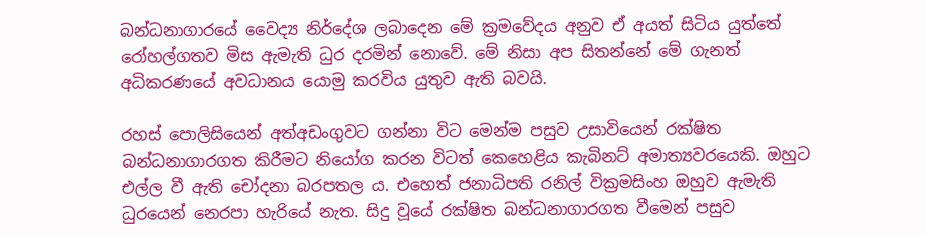බන්ධනාගාරයේ වෛද්‍ය නිර්දේශ ලබාදෙන මේ ක්‍රමවේදය අනුව ඒ අයත් සිටිය යුත්තේ රෝහල්ගතව මිස ඇමැති ධුර දරමින් නොවේ. මේ නිසා අප සිතන්නේ මේ ගැනත් අධිකරණයේ අවධානය යොමු කරවිය යුතුව ඇති බවයි.

රහස් පොලිසියෙන් අත්අඩංගුවට ගන්නා විට මෙන්ම පසුව උසාවියෙන් රක්ෂිත බන්ධනාගාරගත කිරීමට නියෝග කරන විටත් කෙහෙළිය කැබිනට් අමාත්‍යවරයෙකි. ඔහුට එල්ල වී ඇති චෝදනා බරපතල ය. එහෙත් ජනාධිපති රනිල් වික්‍රමසිංහ ඔහුව ඇමැති ධුරයෙන් නෙරපා හැරියේ නැත. සිදු වූයේ රක්ෂිත බන්ධනාගාරගත වීමෙන් පසුව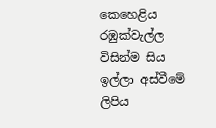කෙහෙළිය රඹුක්වැල්ල විසින්ම සිය ඉල්ලා අස්වීමේ ලිපිය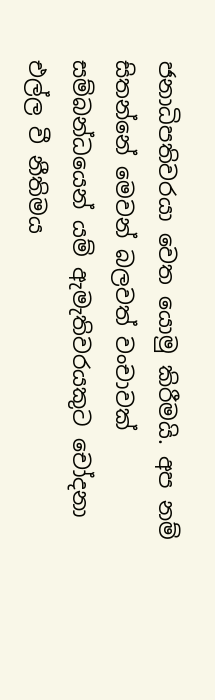ජනාධිපතිවරයා වෙත යොමු කිරීමයි. අප නම් සිතන්නේ මෙවන් බලවත් වංචාවක් සම්බන්ධයෙන් යම් ඇමැතිවරයකුට චෝදනා එල්ල වී නීතිමය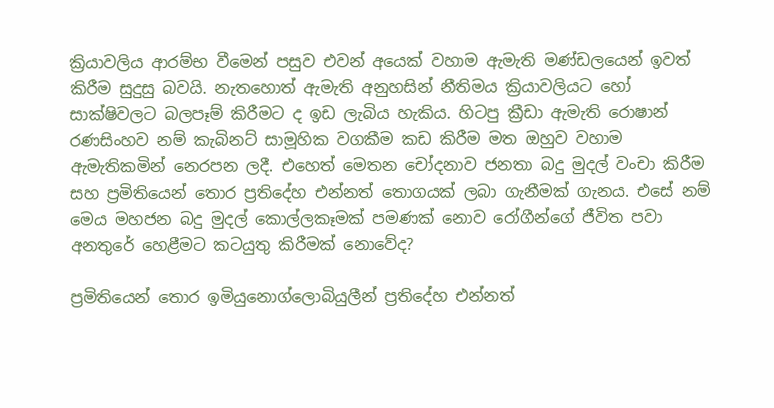ක්‍රියාවලිය ආරම්භ වීමෙන් පසුව එවන් අයෙක් වහාම ඇමැති මණ්ඩලයෙන් ඉවත් කිරීම සුදුසු බවයි. නැතහොත් ඇමැති අනුහසින් නීතිමය ක්‍රියාවලියට හෝ සාක්ෂිවලට බලපෑම් කිරීමට ද ඉඩ ලැබිය හැකිය. හිටපු ක්‍රීඩා ඇමැති රොෂාන් රණසිංහව නම් කැබිනට් සාමූහික වගකීම කඩ කිරීම මත ඔහුව වහාම ඇමැතිකමින් නෙරපන ලදී. එහෙත් මෙතන චෝදනාව ජනතා බදු මුදල් වංචා කිරීම සහ ප්‍රමිතියෙන් තොර ප්‍රතිදේහ එන්නත් තොගයක් ලබා ගැනීමක් ගැනය. එසේ නම් මෙය මහජන බදු මුදල් කොල්ලකෑමක් පමණක් නොව රෝගීන්ගේ ජීවිත පවා අනතුරේ හෙළීමට කටයුතු කිරීමක් නොවේද?

ප්‍රමිතියෙන් තොර ඉමියුනොග්ලොබියුලීන් ප්‍රතිදේහ එන්නත්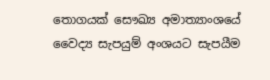තොගයක් සෞඛ්‍ය අමාත්‍යාංශයේ වෛද්‍ය සැපයුම් අංශයට සැපයීම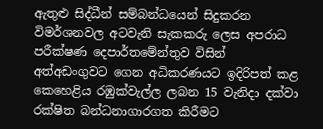ඇතුළු සිද්ධීන් සම්බන්ධයෙන් සිදුකරන විමර්ශනවල අටවැනි සැකකරු ලෙස අපරාධ පරීක්ෂණ දෙපාර්තමේන්තුව විසින් අත්අඩංගුවට ගෙන අධිකරණයට ඉදිරිපත් කළ කෙහෙළිය රඹුක්වැල්ල ලබන 15 වැනිදා දක්වා රක්ෂිත බන්ධනාගාරගත කිරීමට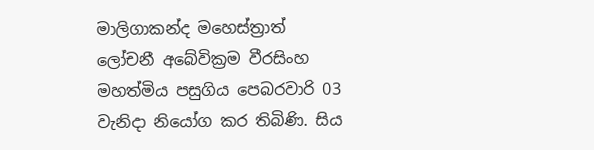මාලිගාකන්ද මහෙස්ත්‍රාත් ලෝචනී අබේවික්‍රම වීරසිංහ මහත්මිය පසුගිය පෙබරවාරි 03 වැනිදා නියෝග කර තිබිණි. සිය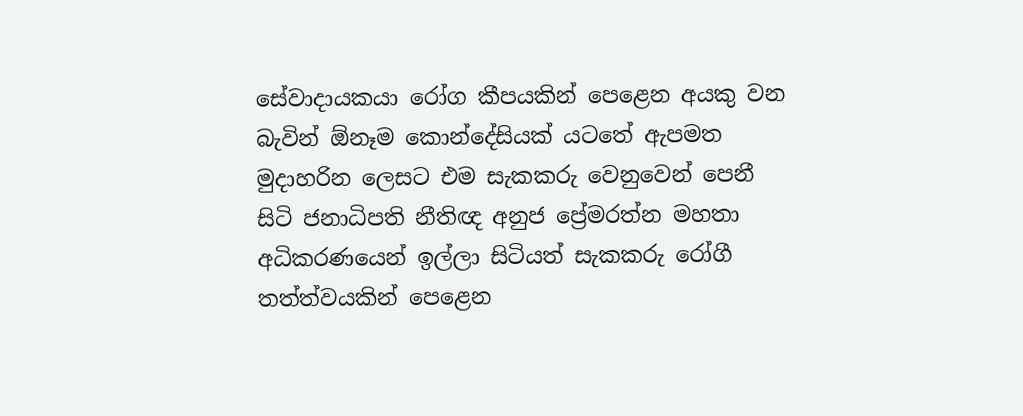සේවාදායකයා රෝග කීපයකින් පෙළෙන අයකු වන බැවින් ඕනෑම කොන්දේසියක් යටතේ ඇපමත මුදාහරින ලෙසට එම සැකකරු වෙනුවෙන් පෙනී සිටි ජනාධිපති නීතිඥ අනුජ ප්‍රේමරත්න මහතා අධිකරණයෙන් ඉල්ලා සිටියත් සැකකරු රෝගී තත්ත්වයකින් පෙළෙන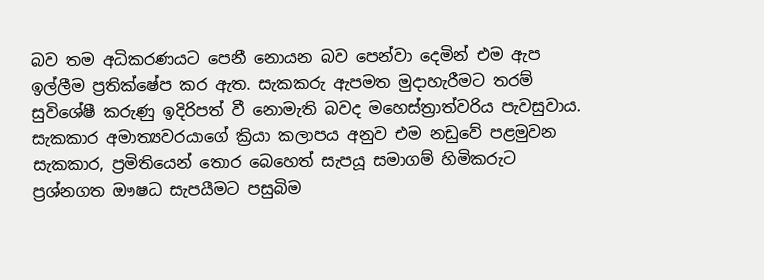බව තම අධිකරණයට පෙනී නොයන බව පෙන්වා දෙමින් එම ඇප ඉල්ලීම ප්‍රතික්ෂේප කර ඇත. සැකකරු ඇපමත මුදාහැරීමට තරම් සුවිශේෂී කරුණු ඉදිරිපත් වී නොමැති බවද මහෙස්ත්‍රාත්වරිය පැවසුවාය. සැකකාර අමාත්‍යවරයාගේ ක්‍රියා කලාපය අනුව එම නඩුවේ පළමුවන සැකකාර, ප්‍රමිතියෙන් තොර බෙහෙත් සැපයූ සමාගම් හිමිකරුට ප්‍රශ්නගත ඖෂධ සැපයීමට පසුබිම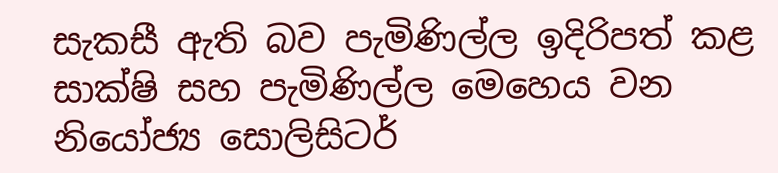සැකසී ඇති බව පැමිණිල්ල ඉදිරිපත් කළ සාක්ෂි සහ පැමිණිල්ල මෙහෙය වන නියෝජ්‍ය සොලිසිටර්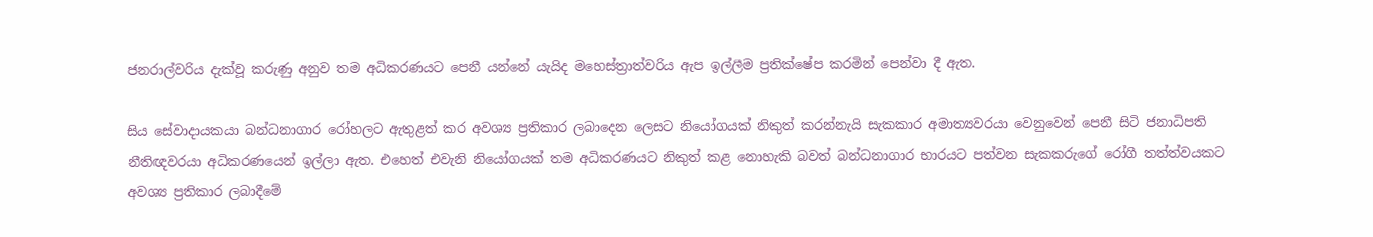ජනරාල්වරිය දැක්වූ කරුණු අනුව තම අධිකරණයට පෙනී යන්නේ යැයිද මහෙස්ත්‍රාත්වරිය ඇප ඉල්ලීම ප්‍රතික්ෂේප කරමින් පෙන්වා දී ඇත.

සිය සේවාදායකයා බන්ධනාගාර රෝහලට ඇතුළත් කර අවශ්‍ය ප්‍රතිකාර ලබාදෙන ලෙසට නියෝගයක් නිකුත් කරන්නැයි සැකකාර අමාත්‍යවරයා වෙනුවෙන් පෙනී සිටි ජනාධිපති නීතිඥවරයා අධිකරණයෙන් ඉල්ලා ඇත. එහෙත් එවැනි නියෝගයක් තම අධිකරණයට නිකුත් කළ නොහැකි බවත් බන්ධනාගාර භාරයට පත්වන සැකකරුගේ රෝගී තත්ත්වයකට අවශ්‍ය ප්‍රතිකාර ලබාදීමේ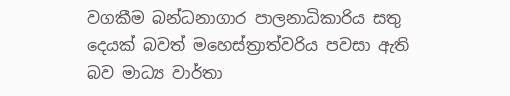වගකීම බන්ධනාගාර පාලනාධිකාරිය සතු දෙයක් බවත් මහෙස්ත්‍රාත්වරිය පවසා ඇති බව මාධ්‍ය වාර්තා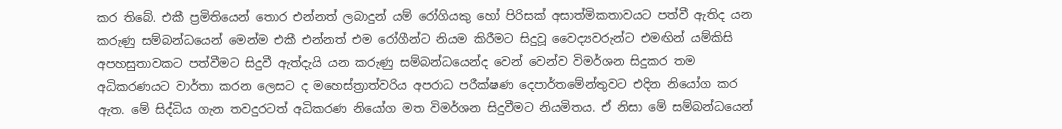කර තිබේ. එකී ප්‍රමිතියෙන් තොර එන්නත් ලබාදුන් යම් රෝගියකු හෝ පිරිසක් අසාත්මිකතාවයට පත්වී ඇතිද යන කරුණු සම්බන්ධයෙන් මෙන්ම එකී එන්නත් එම රෝගීන්ට නියම කිරීමට සිදුවූ වෛද්‍යවරුන්ට එමඟින් යම්කිසි අපහසුතාවකට පත්වීමට සිදුවී ඇත්දැයි යන කරුණු සම්බන්ධයෙන්ද වෙන් වෙන්ව විමර්ශන සිදුකර තම අධිකරණයට වාර්තා කරන ලෙසට ද මහෙස්ත්‍රාත්වරිය අපරාධ පරීක්ෂණ දෙපාර්තමේන්තුවට එදින නියෝග කර ඇත. මේ සිද්ධිය ගැන තවදුරටත් අධිකරණ නියෝග මත විමර්ශන සිදුවීමට නියමිතය. ඒ නිසා මේ සම්බන්ධයෙන්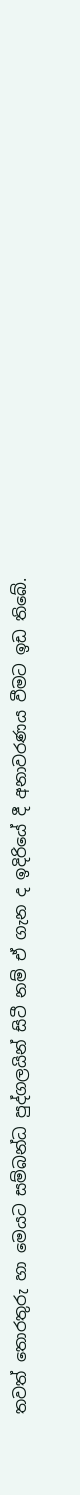තවත් තොරතුරු හා මෙයට සම්බන්ධ පුද්ගලයින් සිටී නම් ඒ ගැන ද ඉදිරියේ දී අනාවරණය වීමට ඉඩ තිබේ.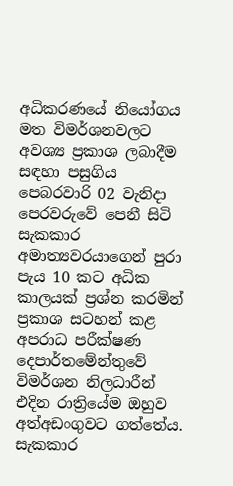අධිකරණයේ නියෝගය මත විමර්ශනවලට අවශ්‍ය ප්‍රකාශ ලබාදීම සඳහා පසුගිය පෙබරවාරි 02 වැනිදා පෙරවරුවේ පෙනී සිටි සැකකාර අමාත්‍යවරයාගෙන් පුරා පැය 10 කට අධික කාලයක් ප්‍රශ්න කරමින් ප්‍රකාශ සටහන් කළ අපරාධ පරීක්ෂණ දෙපාර්තමේන්තුවේ විමර්ශන නිලධාරීන් එදින රාත්‍රියේම ඔහුව අත්අඩංගුවට ගත්තේය. සැකකාර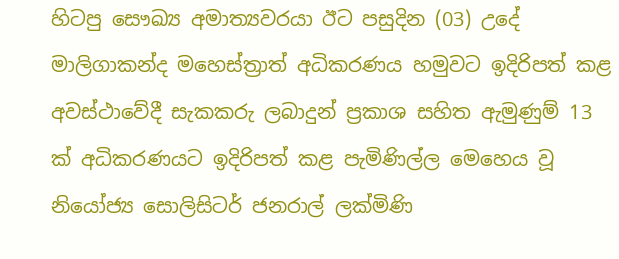හිටපු සෞඛ්‍ය අමාත්‍යවරයා ඊට පසුදින (03) උදේ මාලිගාකන්ද මහෙස්ත්‍රාත් අධිකරණය හමුවට ඉදිරිපත් කළ අවස්ථාවේදී සැකකරු ලබාදුන් ප්‍රකාශ සහිත ඇමුණුම් 13 ක් අධිකරණයට ඉදිරිපත් කළ පැමිණිල්ල මෙහෙය වූ නියෝජ්‍ය සොලිසිටර් ජනරාල් ලක්මිණි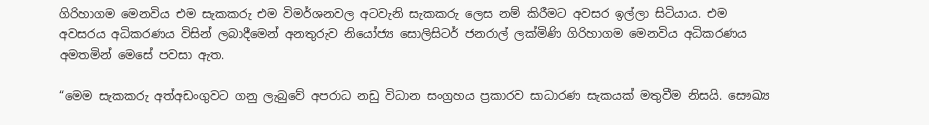ගිරිහාගම මෙනවිය එම සැකකරු එම විමර්ශනවල අටවැනි සැකකරු ලෙස නම් කිරීමට අවසර ඉල්ලා සිටියාය. එම අවසරය අධිකරණය විසින් ලබාදීමෙන් අනතුරුව නියෝජ්‍ය සොලිසිටර් ජනරාල් ලක්මිණි ගිරිහාගම මෙනවිය අධිකරණය අමතමින් මෙසේ පවසා ඇත.

“මෙම සැකකරු අත්අඩංගුවට ගනු ලැබුවේ අපරාධ නඩු විධාන සංග්‍රහය ප්‍රකාරව සාධාරණ සැකයක් මතුවීම නිසයි. සෞඛ්‍ය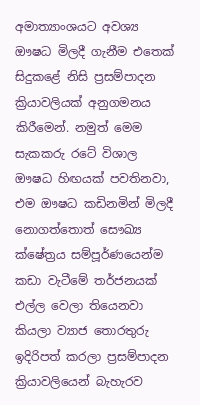අමාත්‍යාංශයට අවශ්‍ය ඖෂධ මිලදී ගැනීම එතෙක් සිදුකළේ නිසි ප්‍රසම්පාදන ක්‍රියාවලියක් අනුගමනය කිරීමෙන්. නමුත් මෙම සැකකරු රටේ විශාල ඖෂධ හිඟයක් පවතිනවා, එම ඖෂධ කඩිනමින් මිලදී නොගත්තොත් සෞඛ්‍ය ක්ෂේත්‍රය සම්පූර්ණයෙන්ම කඩා වැටීමේ තර්ජනයක් එල්ල වෙලා තියෙනවා කියලා ව්‍යාජ තොරතුරු ඉදිරිපත් කරලා ප්‍රසම්පාදන ක්‍රියාවලියෙන් බැහැරව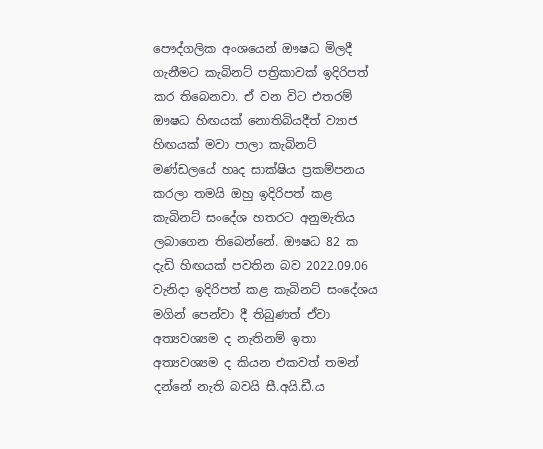පෞද්ගලික අංශයෙන් ඖෂධ මිලදී ගැනීමට කැබිනට් පත්‍රිකාවක් ඉදිරිපත් කර තිබෙනවා. ඒ වන විට එතරම් ඖෂධ හිඟයක් නොතිබියදීත් ව්‍යාජ හිඟයක් මවා පාලා කැබිනට් මණ්ඩලයේ හෘද සාක්ෂිය ප්‍රකම්පනය කරලා තමයි ඔහු ඉදිරිපත් කළ කැබිනට් සංදේශ හතරට අනුමැතිය ලබාගෙන තිබෙන්නේ. ඖෂධ 82 ක දැඩි හිඟයක් පවතින බව 2022.09.06 වැනිදා ඉදිරිපත් කළ කැබිනට් සංදේශය මගින් පෙන්වා දී තිබුණත් ඒවා අත්‍යවශ්‍යම ද නැතිනම් ඉතා අත්‍යවශ්‍යම ද කියන එකවත් තමන් දන්නේ නැති බවයි සී.අයි.ඩී.ය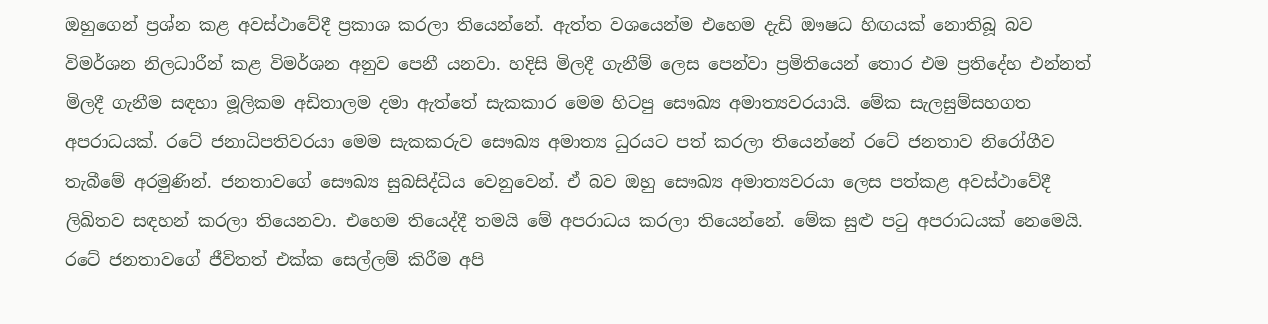ඔහුගෙන් ප්‍රශ්න කළ අවස්ථාවේදී ප්‍රකාශ කරලා තියෙන්නේ. ඇත්ත වශයෙන්ම එහෙම දැඩි ඖෂධ හිඟයක් නොතිබූ බව විමර්ශන නිලධාරීන් කළ විමර්ශන අනුව පෙනී යනවා. හදිසි මිලදී ගැනීම් ලෙස පෙන්වා ප්‍රමිතියෙන් තොර එම ප්‍රතිදේහ එන්නත් මිලදී ගැනීම සඳහා මූලිකම අඩිතාලම දමා ඇත්තේ සැකකාර මෙම හිටපු සෞඛ්‍ය අමාත්‍යවරයායි. මේක සැලසුම්සහගත අපරාධයක්. රටේ ජනාධිපතිවරයා මෙම සැකකරුව සෞඛ්‍ය අමාත්‍ය ධුරයට පත් කරලා තියෙන්නේ රටේ ජනතාව නිරෝගීව තැබීමේ අරමුණින්. ජනතාවගේ සෞඛ්‍ය සුබසිද්ධිය වෙනුවෙන්. ඒ බව ඔහු සෞඛ්‍ය අමාත්‍යවරයා ලෙස පත්කළ අවස්ථාවේදී ලිඛිතව සඳහන් කරලා තියෙනවා. එහෙම තියෙද්දී තමයි මේ අපරාධය කරලා තියෙන්නේ. මේක සුළු පටු අපරාධයක් නෙමෙයි. රටේ ජනතාවගේ ජීවිතත් එක්ක සෙල්ලම් කිරීම අපි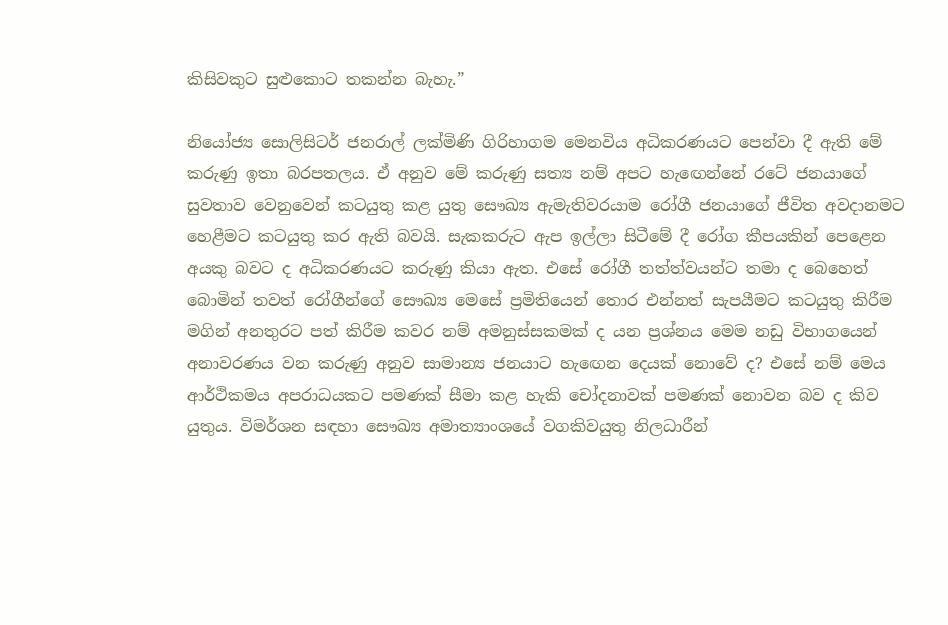කිසිවකුට සුළුකොට තකන්න බැහැ.”

නියෝජ්‍ය සොලිසිටර් ජනරාල් ලක්මිණි ගිරිහාගම මෙනවිය අධිකරණයට පෙන්වා දී ඇති මේ කරුණු ඉතා බරපතලය. ඒ අනුව මේ කරුණු සත්‍ය නම් අපට හැඟෙන්නේ රටේ ජනයාගේ සුවතාව වෙනුවෙන් කටයුතු කළ යුතු සෞඛ්‍ය ඇමැතිවරයාම රෝගී ජනයාගේ ජීවිත අවදානමට හෙළීමට කටයුතු කර ඇති බවයි. සැකකරුට ඇප ඉල්ලා සිටීමේ දී රෝග කීපයකින් පෙළෙන අයකු බවට ද අධිකරණයට කරුණු කියා ඇත. එසේ රෝගී තත්ත්වයන්ට තමා ද බෙහෙත් බොමින් තවත් රෝගීන්ගේ සෞඛ්‍ය මෙසේ ප්‍රමිතියෙන් තොර එන්නත් සැපයීමට කටයුතු කිරීම මගින් අනතුරට පත් කිරීම කවර නම් අමනුස්සකමක් ද යන ප්‍රශ්නය මෙම නඩු විභාගයෙන් අනාවරණය වන කරුණු අනුව සාමාන්‍ය ජනයාට හැඟෙන දෙයක් නොවේ ද? එසේ නම් මෙය ආර්ථිකමය අපරාධයකට පමණක් සීමා කළ හැකි චෝදනාවක් පමණක් නොවන බව ද කිව යුතුය. විමර්ශන සඳහා සෞඛ්‍ය අමාත්‍යාංශයේ වගකිවයුතු නිලධාරීන්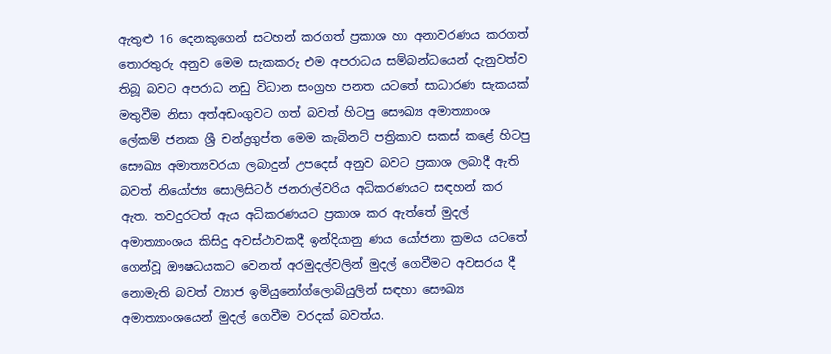ඇතුළු 16 දෙනකුගෙන් සටහන් කරගත් ප්‍රකාශ හා අනාවරණය කරගත් තොරතුරු අනුව මෙම සැකකරු එම අපරාධය සම්බන්ධයෙන් දැනුවත්ව තිබූ බවට අපරාධ නඩු විධාන සංග්‍රහ පනත යටතේ සාධාරණ සැකයක් මතුවීම නිසා අත්අඩංගුවට ගත් බවත් හිටපු සෞඛ්‍ය අමාත්‍යාංශ ලේකම් ජනක ශ්‍රී චන්ද්‍රගුප්ත මෙම කැබිනට් පත්‍රිකාව සකස් කළේ හිටපු සෞඛ්‍ය අමාත්‍යවරයා ලබාදුන් උපදෙස් අනුව බවට ප්‍රකාශ ලබාදී ඇති බවත් නියෝජ්‍ය සොලිසිටර් ජනරාල්වරිය අධිකරණයට සඳහන් කර ඇත. තවදුරටත් ඇය අධිකරණයට ප්‍රකාශ කර ඇත්තේ මුදල් අමාත්‍යාංශය කිසිදු අවස්ථාවකදී ඉන්දියානු ණය යෝජනා ක්‍රමය යටතේ ගෙන්වූ ඖෂධයකට වෙනත් අරමුදල්වලින් මුදල් ගෙවීමට අවසරය දී නොමැති බවත් ව්‍යාජ ඉමියුනෝග්ලොබියුලින් සඳහා සෞඛ්‍ය අමාත්‍යාංශයෙන් මුදල් ගෙවීම වරදක් බවත්ය.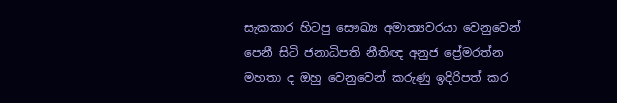සැකකාර හිටපු සෞඛ්‍ය අමාත්‍යවරයා වෙනුවෙන් පෙනී සිටි ජනාධිපති නීතිඥ අනුජ ප්‍රේමරත්න මහතා ද ඔහු වෙනුවෙන් කරුණු ඉදිරිපත් කර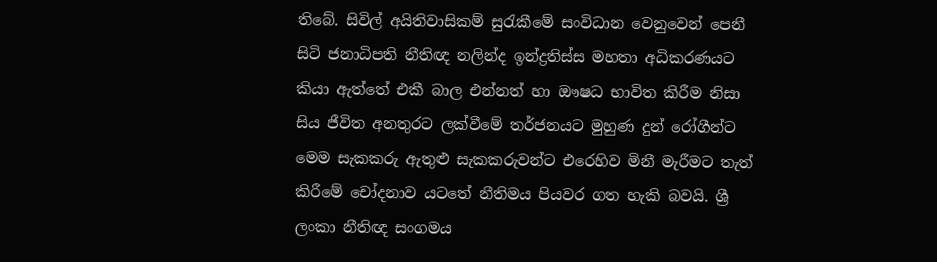තිබේ. සිවිල් අයිතිවාසිකම් සුරැකීමේ සංවිධාන වෙනුවෙන් පෙනී සිටි ජනාධිපති නීතිඥ නලින්ද ඉන්ද්‍රතිස්ස මහතා අධිකරණයට කියා ඇත්තේ එකී බාල එන්නත් හා ඖෂධ භාවිත කිරීම නිසා සිය ජීවිත අනතුරට ලක්වීමේ තර්ජනයට මුහුණ දුන් රෝගීන්ට මෙම සැකකරු ඇතුළු සැකකරුවන්ට එරෙහිව මිනී මැරීමට තැත් කිරීමේ චෝදනාව යටතේ නීතිමය පියවර ගත හැකි බවයි. ශ්‍රී ලංකා නීතිඥ සංගමය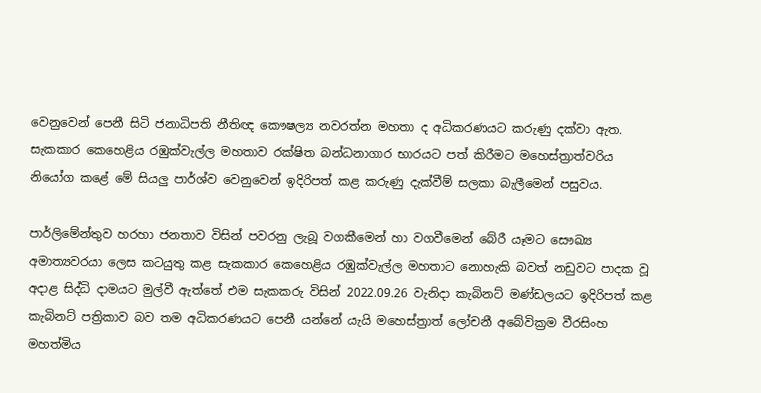වෙනුවෙන් පෙනී සිටි ජනාධිපති නීතිඥ කෞෂල්‍ය නවරත්න මහතා ද අධිකරණයට කරුණු දක්වා ඇත. සැකකාර කෙහෙළිය රඹුක්වැල්ල මහතාව රක්ෂිත බන්ධනාගාර භාරයට පත් කිරීමට මහෙස්ත්‍රාත්වරිය නියෝග කළේ මේ සියලු පාර්ශ්ව වෙනුවෙන් ඉදිරිපත් කළ කරුණු දැක්වීම් සලකා බැලීමෙන් පසුවය.

පාර්ලිමේන්තුව හරහා ජනතාව විසින් පවරනු ලැබූ වගකීමෙන් හා වගවීමෙන් බේරී යෑමට සෞඛ්‍ය අමාත්‍යවරයා ලෙස කටයුතු කළ සැකකාර කෙහෙළිය රඹුක්වැල්ල මහතාට නොහැකි බවත් නඩුවට පාදක වූ අදාළ සිද්ධි දාමයට මුල්වී ඇත්තේ එම සැකකරු විසින් 2022.09.26 වැනිදා කැබිනට් මණ්ඩලයට ඉදිරිපත් කළ කැබිනට් පත්‍රිකාව බව තම අධිකරණයට පෙනී යන්නේ යැයි මහෙස්ත්‍රාත් ලෝචනී අබේවික්‍රම වීරසිංහ මහත්මිය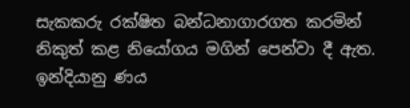සැකකරු රක්ෂිත බන්ධනාගාරගත කරමින් නිකුත් කළ නියෝගය මගින් පෙන්වා දී ඇත. ඉන්දියානු ණය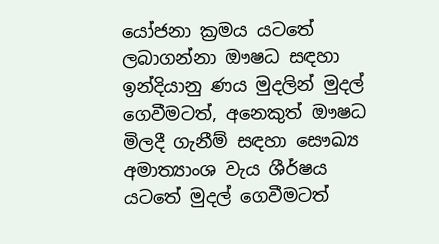යෝජනා ක්‍රමය යටතේ ලබාගන්නා ඖෂධ සඳහා ඉන්දියානු ණය මුදලින් මුදල් ගෙවීමටත්, අනෙකුත් ඖෂධ මිලදී ගැනීම් සඳහා සෞඛ්‍ය අමාත්‍යාංශ වැය ශීර්ෂය යටතේ මුදල් ගෙවීමටත්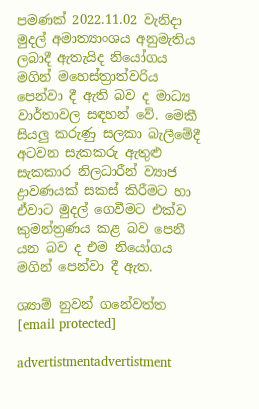පමණක් 2022.11.02 වැනිදා මුදල් අමාත්‍යාංශය අනුමැතිය ලබාදී ඇතැයිද නියෝගය මගින් මහෙස්ත්‍රාත්වරිය පෙන්වා දී ඇති බව ද මාධ්‍ය වාර්තාවල සඳහන් වේ. මෙකී සියලු කරුණු සලකා බැලීමේදී අටවන සැකකරු ඇතුළු සැකකාර නිලධාරීන් ව්‍යාජ ද්‍රාවණයක් සකස් කිරීමට හා ඒවාට මුදල් ගෙවීමට එක්ව කුමන්ත්‍රණය කළ බව පෙනී යන බව ද එම නියෝගය මගින් පෙන්වා දී ඇත.

ශ්‍යාම් නුවන් ගනේවත්ත
[email protected]

advertistmentadvertistment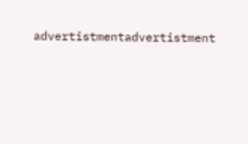advertistmentadvertistment